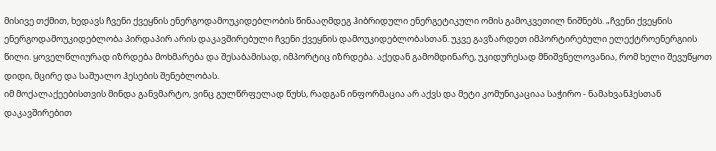მისივე თქმით, ხედავს ჩვენი ქვეყნის ენერგოდამოუკიდებლობის წინააღმდეგ ჰიბრიდული ენერგეტიკული ომის გამოკვეთილ ნიშნებს. „ჩვენი ქვეყნის ენერგოდამოუკიდებლობა პირდაპირ არის დაკავშირებული ჩვენი ქვეყნის დამოუკიდებლობასთან. უკვე გავზარდეთ იმპორტირებული ელექტროენერგიის წილი. ყოველწლიურად იზრდება მოხმარება და შესაბამისად, იმპორტიც იზრდება. აქედან გამომდინარე, უკიდურესად მნიშვნელოვანია, რომ ხელი შევუწყოთ დიდი, მცირე და საშუალო ჰესების შენებლობას.
იმ მოქალაქეებისთვის მინდა განვმარტო, ვინც გულწრფელად წუხს, რადგან ინფორმაცია არ აქვს და მეტი კომუნიკაციაა საჭირო - ნამახვანჰესთან დაკავშირებით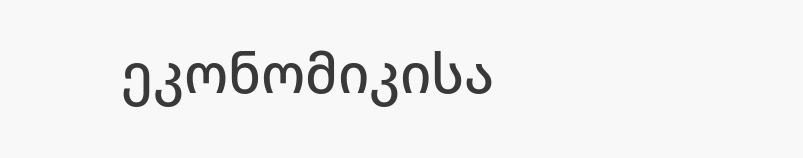ეკონომიკისა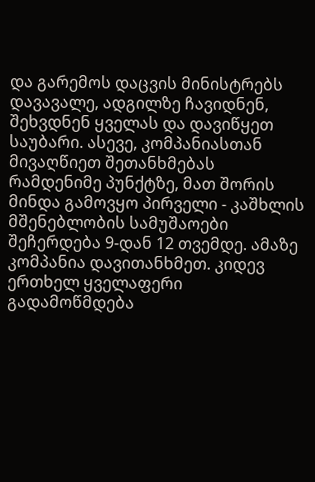და გარემოს დაცვის მინისტრებს დავავალე, ადგილზე ჩავიდნენ, შეხვდნენ ყველას და დავიწყეთ საუბარი. ასევე, კომპანიასთან მივაღწიეთ შეთანხმებას რამდენიმე პუნქტზე, მათ შორის მინდა გამოვყო პირველი - კაშხლის მშენებლობის სამუშაოები შეჩერდება 9-დან 12 თვემდე. ამაზე კომპანია დავითანხმეთ. კიდევ ერთხელ ყველაფერი გადამოწმდება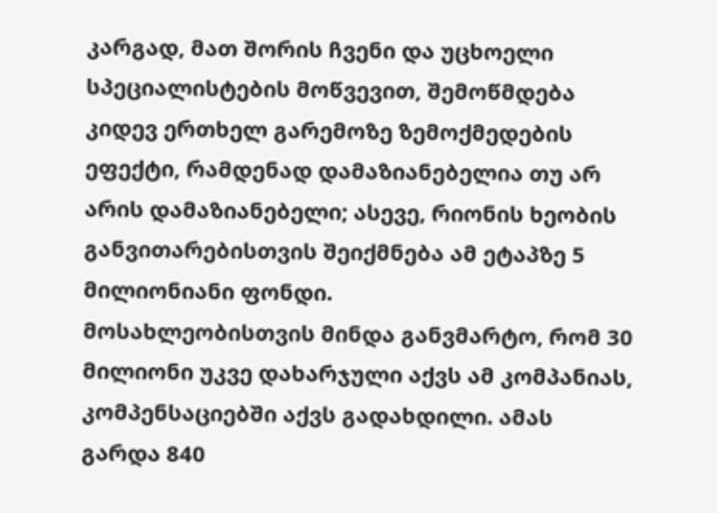კარგად, მათ შორის ჩვენი და უცხოელი სპეციალისტების მოწვევით, შემოწმდება კიდევ ერთხელ გარემოზე ზემოქმედების ეფექტი, რამდენად დამაზიანებელია თუ არ არის დამაზიანებელი; ასევე, რიონის ხეობის განვითარებისთვის შეიქმნება ამ ეტაპზე 5 მილიონიანი ფონდი.
მოსახლეობისთვის მინდა განვმარტო, რომ 30 მილიონი უკვე დახარჯული აქვს ამ კომპანიას, კომპენსაციებში აქვს გადახდილი. ამას გარდა 840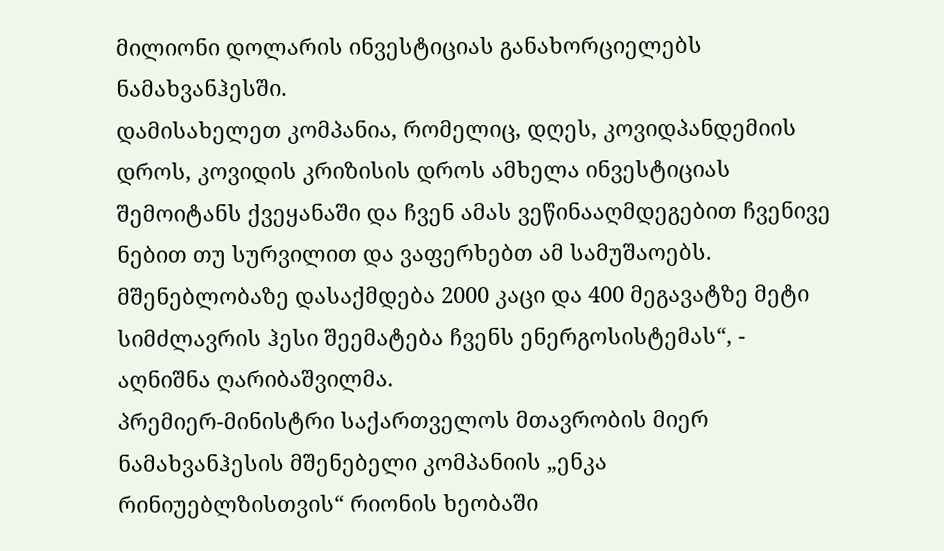მილიონი დოლარის ინვესტიციას განახორციელებს ნამახვანჰესში.
დამისახელეთ კომპანია, რომელიც, დღეს, კოვიდპანდემიის დროს, კოვიდის კრიზისის დროს ამხელა ინვესტიციას შემოიტანს ქვეყანაში და ჩვენ ამას ვეწინააღმდეგებით ჩვენივე ნებით თუ სურვილით და ვაფერხებთ ამ სამუშაოებს.
მშენებლობაზე დასაქმდება 2000 კაცი და 400 მეგავატზე მეტი სიმძლავრის ჰესი შეემატება ჩვენს ენერგოსისტემას“, - აღნიშნა ღარიბაშვილმა.
პრემიერ-მინისტრი საქართველოს მთავრობის მიერ ნამახვანჰესის მშენებელი კომპანიის „ენკა რინიუებლზისთვის“ რიონის ხეობაში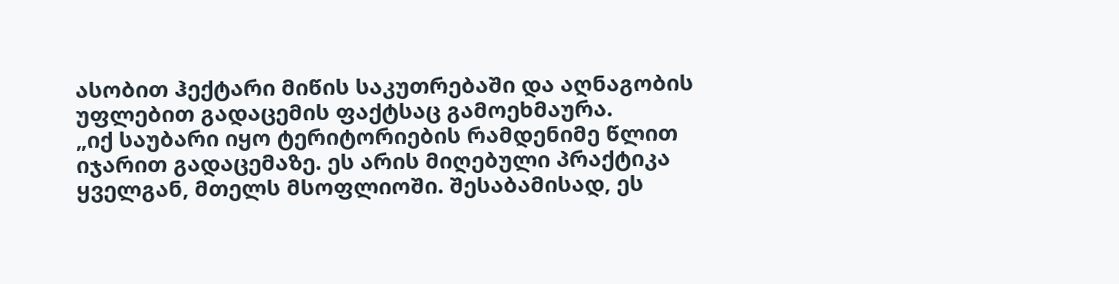ასობით ჰექტარი მიწის საკუთრებაში და აღნაგობის უფლებით გადაცემის ფაქტსაც გამოეხმაურა.
„იქ საუბარი იყო ტერიტორიების რამდენიმე წლით იჯარით გადაცემაზე. ეს არის მიღებული პრაქტიკა ყველგან, მთელს მსოფლიოში. შესაბამისად, ეს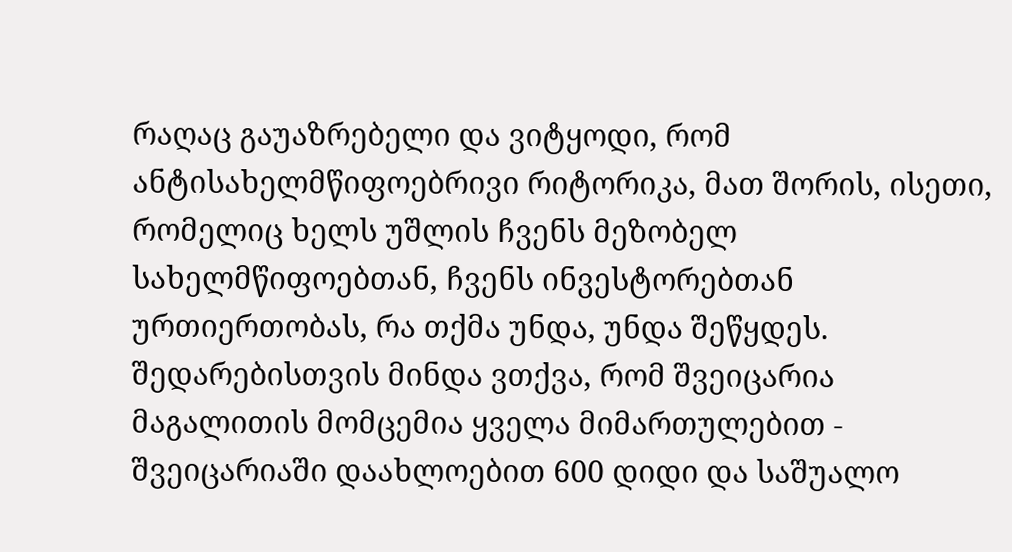რაღაც გაუაზრებელი და ვიტყოდი, რომ ანტისახელმწიფოებრივი რიტორიკა, მათ შორის, ისეთი, რომელიც ხელს უშლის ჩვენს მეზობელ სახელმწიფოებთან, ჩვენს ინვესტორებთან ურთიერთობას, რა თქმა უნდა, უნდა შეწყდეს.
შედარებისთვის მინდა ვთქვა, რომ შვეიცარია მაგალითის მომცემია ყველა მიმართულებით - შვეიცარიაში დაახლოებით 600 დიდი და საშუალო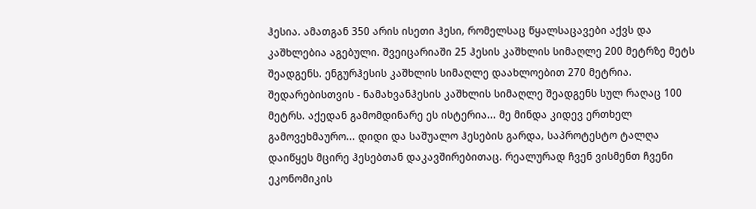ჰესია. ამათგან 350 არის ისეთი ჰესი, რომელსაც წყალსაცავები აქვს და კაშხლებია აგებული. შვეიცარიაში 25 ჰესის კაშხლის სიმაღლე 200 მეტრზე მეტს შეადგენს. ენგურჰესის კაშხლის სიმაღლე დაახლოებით 270 მეტრია. შედარებისთვის - ნამახვანჰესის კაშხლის სიმაღლე შეადგენს სულ რაღაც 100 მეტრს. აქედან გამომდინარე ეს ისტერია... მე მინდა კიდევ ერთხელ გამოვეხმაურო... დიდი და საშუალო ჰესების გარდა, საპროტესტო ტალღა დაიწყეს მცირე ჰესებთან დაკავშირებითაც. რეალურად ჩვენ ვისმენთ ჩვენი ეკონომიკის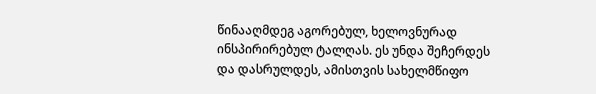წინააღმდეგ აგორებულ, ხელოვნურად ინსპირირებულ ტალღას. ეს უნდა შეჩერდეს და დასრულდეს, ამისთვის სახელმწიფო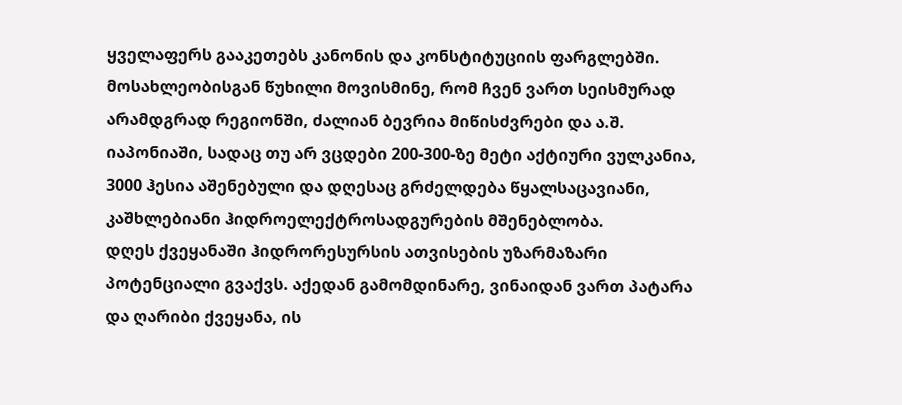ყველაფერს გააკეთებს კანონის და კონსტიტუციის ფარგლებში.
მოსახლეობისგან წუხილი მოვისმინე, რომ ჩვენ ვართ სეისმურად არამდგრად რეგიონში, ძალიან ბევრია მიწისძვრები და ა.შ. იაპონიაში, სადაც თუ არ ვცდები 200-300-ზე მეტი აქტიური ვულკანია, 3000 ჰესია აშენებული და დღესაც გრძელდება წყალსაცავიანი, კაშხლებიანი ჰიდროელექტროსადგურების მშენებლობა.
დღეს ქვეყანაში ჰიდრორესურსის ათვისების უზარმაზარი პოტენციალი გვაქვს. აქედან გამომდინარე, ვინაიდან ვართ პატარა და ღარიბი ქვეყანა, ის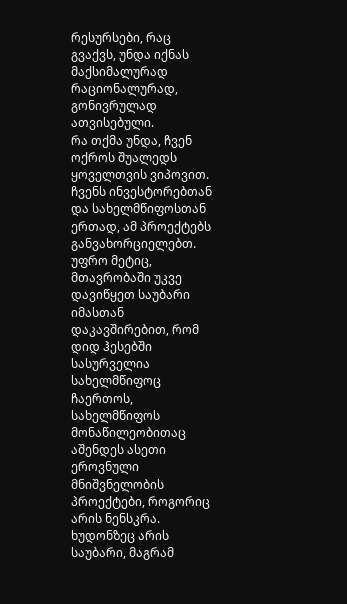რესურსები, რაც გვაქვს, უნდა იქნას მაქსიმალურად რაციონალურად, გონივრულად ათვისებული.
რა თქმა უნდა, ჩვენ ოქროს შუალედს ყოველთვის ვიპოვით. ჩვენს ინვესტორებთან და სახელმწიფოსთან ერთად, ამ პროექტებს განვახორციელებთ. უფრო მეტიც,
მთავრობაში უკვე დავიწყეთ საუბარი იმასთან დაკავშირებით, რომ დიდ ჰესებში სასურველია სახელმწიფოც ჩაერთოს, სახელმწიფოს მონაწილეობითაც აშენდეს ასეთი ეროვნული მნიშვნელობის პროექტები, როგორიც არის ნენსკრა. ხუდონზეც არის საუბარი, მაგრამ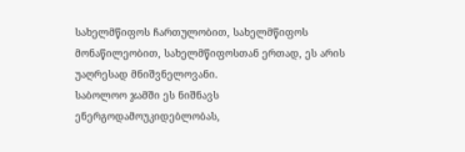სახელმწიფოს ჩართულობით, სახელმწიფოს მონაწილეობით, სახელმწიფოსთან ერთად, ეს არის უაღრესად მნიშვნელოვანი.
საბოლოო ჯამში ეს ნიშნავს ენერგოდამოუკიდებლობას,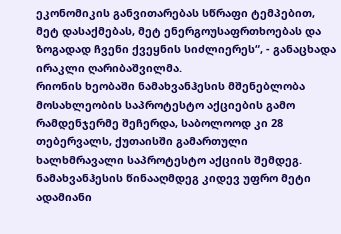ეკონომიკის განვითარებას სწრაფი ტემპებით, მეტ დასაქმებას, მეტ ენერგოუსაფრთხოებას და ზოგადად ჩვენი ქვეყნის სიძლიერეს“, - განაცხადა ირაკლი ღარიბაშვილმა.
რიონის ხეობაში ნამახვანჰესის მშენებლობა მოსახლეობის საპროტესტო აქციების გამო რამდენჯერმე შეჩერდა, საბოლოოდ კი 28 თებერვალს, ქუთაისში გამართული ხალხმრავალი საპროტესტო აქციის შემდეგ. ნამახვანჰესის წინააღმდეგ კიდევ უფრო მეტი ადამიანი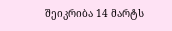შეიკრიბა 14 მარტს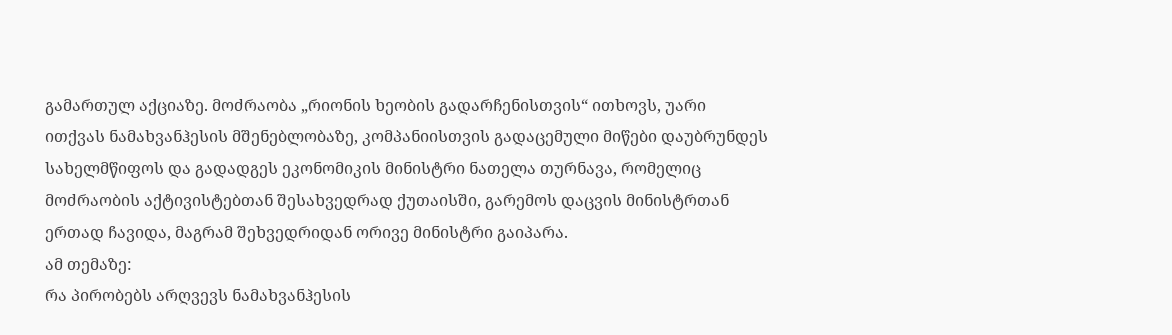გამართულ აქციაზე. მოძრაობა „რიონის ხეობის გადარჩენისთვის“ ითხოვს, უარი ითქვას ნამახვანჰესის მშენებლობაზე, კომპანიისთვის გადაცემული მიწები დაუბრუნდეს სახელმწიფოს და გადადგეს ეკონომიკის მინისტრი ნათელა თურნავა, რომელიც მოძრაობის აქტივისტებთან შესახვედრად ქუთაისში, გარემოს დაცვის მინისტრთან ერთად ჩავიდა, მაგრამ შეხვედრიდან ორივე მინისტრი გაიპარა.
ამ თემაზე:
რა პირობებს არღვევს ნამახვანჰესის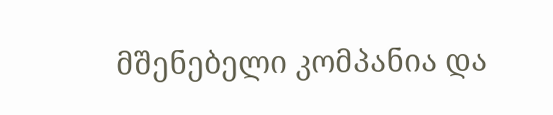მშენებელი კომპანია და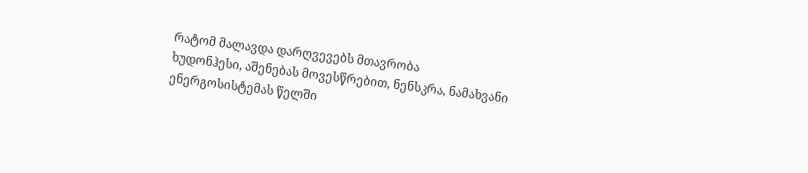რატომ მალავდა დარღვევებს მთავრობა
ხუდონჰესი, აშენებას მოვესწრებით, ნენსკრა, ნამახვანი ენერგოსისტემას წელში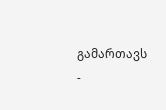გამართავს -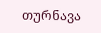თურნავა